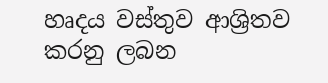හෘදය වස්තුව ආශ්‍රිතව කරනු ලබන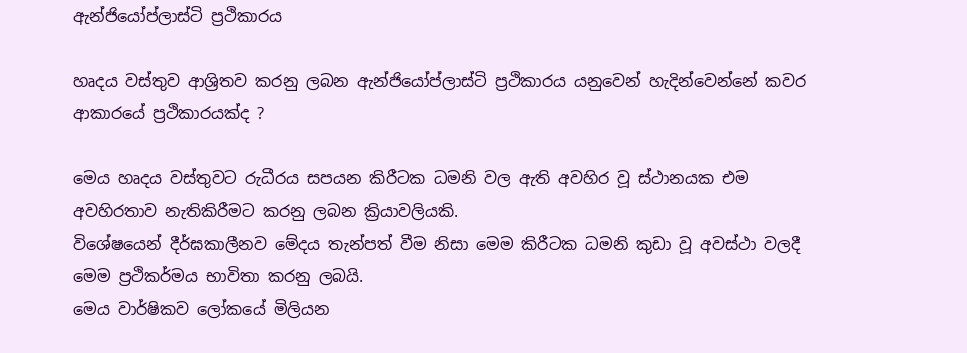ඇන්ජියෝප්ලාස්ටි ප්‍රථිකාරය

හෘදය වස්තුව ආශ්‍රිතව කරනු ලබන ඇන්ජියෝප්ලාස්ටි ප්‍රථිකාරය යනුවෙන් හැදින්වෙන්නේ කවර ආකාරයේ ප්‍රථිකාරයක්ද ?

මෙය හෘදය වස්තුවට රුධීරය සපයන කිරීටක ධමනි වල ඇති අවහිර වූ ස්ථානයක එම අවහිරතාව නැතිකිරීමට කරනු ලබන ක්‍රියාවලියකි.
විශේෂයෙන් දීර්ඝකාලීනව මේදය තැන්පත් වීම නිසා මෙම කිරීටක ධමනි කුඩා වූ අවස්ථා වලදී මෙම ප්‍රථිකර්මය භාවිතා කරනු ලබයි.
මෙය වාර්ෂිකව ලෝකයේ මිලියන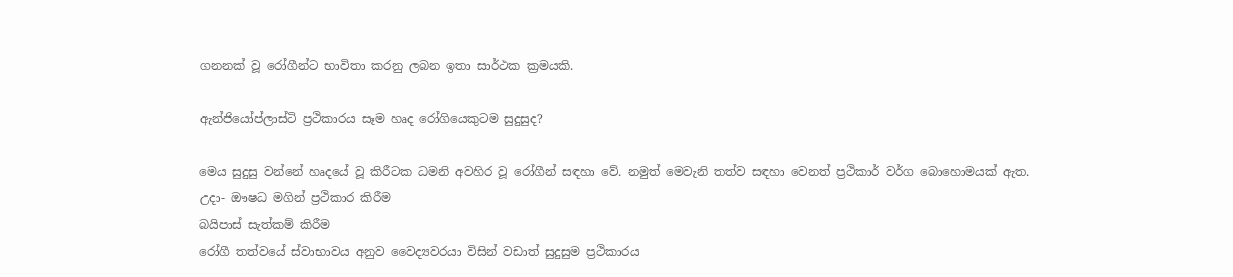ගනනක් වූ රෝගීන්ට භාවිතා කරනු ලබන ඉතා සාර්ථක ක්‍රමයකි.

ඇන්ජියෝප්ලාස්ටි ප්‍රථිකාරය සෑම හෘද රෝගියෙකුටම සුදුසුද?

මෙය සුදුසු වන්නේ හෘදයේ වූ කිරීටක ධමනි අවහිර වූ රෝගීන් සඳහා වේ. නමුත් මෙවැනි තත්ව සඳහා වෙනත් ප්‍රථිකාර් වර්ග බොහොමයක් ඇත.
උදා- ඖෂධ මගින් ප්‍රථිකාර කිරීම
බයිපාස් සැත්කම් කිරීම
රෝගී තත්වයේ ස්වාභාවය අනුව වෛද්‍යවරයා විසින් වඩාත් සුදුසුම ප්‍රථිකාරය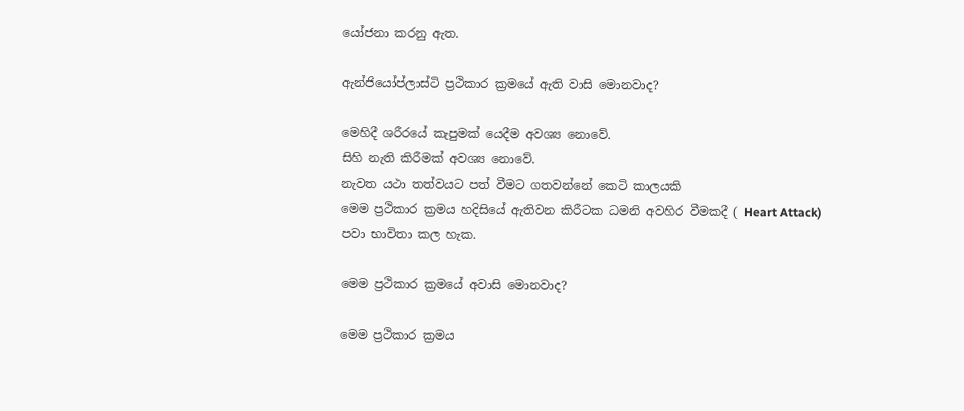යෝජනා කරනු ඇත.

ඇන්ජියෝප්ලාස්ටි ප්‍රථිකාර ක්‍රමයේ ඇති වාසි මොනවාද?

මෙහිදී ශරීරයේ කැපුමක් යෙදීම අවශ්‍ය නොවේ.
සිහි නැති කිරීමක් අවශ්‍ය නොවේ.
නැවත යථා තත්වයට පත් වීමට ගතවන්නේ කෙටි කාලයකි
මෙම ප්‍රථිකාර ක්‍රමය හදිසියේ ඇතිවන කිරීටක ධමනි අවහිර වීමකදී ( Heart Attack) පවා භාවිතා කල හැක.

මෙම ප්‍රථිකාර ක්‍රමයේ අවාසි මොනවාද?

මෙම ප්‍රථිකාර ක්‍රමය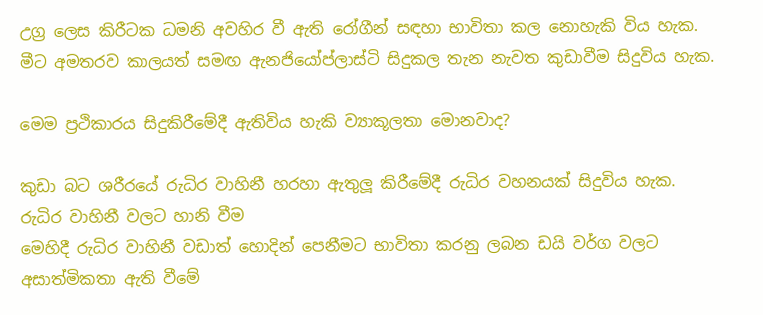උග්‍ර ලෙස කිරීටක ධමනි අවහිර වී ඇති රෝගීන් සඳහා භාවිතා කල නොහැකි විය හැක.
මීට අමතරව කාලයත් සමඟ ඇනජියෝප්ලාස්ටි සිදුකල තැන නැවත කුඩාවීම සිදුවිය හැක.

මෙම ප්‍රථිකාරය සිදුකිරීමේදී ඇතිවිය හැකි ව්‍යාකූලතා මොනවාද?

කුඩා බට ශරීරයේ රුධිර වාහිනී හරහා ඇතුලූ කිරීමේදී රුධිර වහනයක් සිදුවිය හැක.
රුධිර වාහිනී වලට හානි වීම
මෙහිදී රුධිර වාහිනී වඩාත් හොදින් පෙනීමට භාවිතා කරනු ලබන ඩයි වර්ග වලට අසාත්මිකතා ඇති වීමේ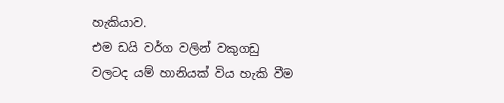හැකියාව.
එම ඩයි වර්ග වලින් වකුගඩු වලටද යම් හානියක් විය හැකි වීම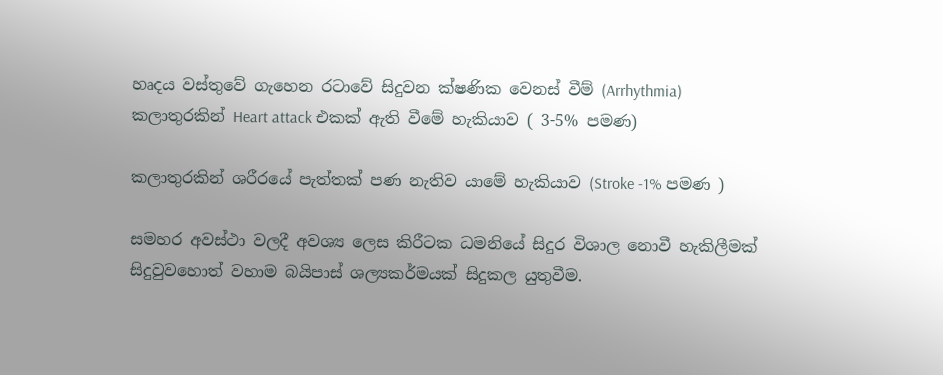හෘදය වස්තුවේ ගැහෙන රටාවේ සිදුවන ක්ෂණික වෙනස් වීම් (Arrhythmia)
කලාතුරකින් Heart attack එකක් ඇති වීමේ හැකියාව ( 3-5% පමණ)

කලාතුරකින් ශරීරයේ පැත්තක් පණ නැතිව යාමේ හැකියාව (Stroke -1% පමණ )

සමහර අවස්ථා වලදී අවශ්‍ය ලෙස කිරීටක ධමනියේ සිදුර විශාල නොවී හැකිලීමක් සිදුවුවහොත් වහාම බයිපාස් ශල්‍යකර්මයක් සිදුකල යුතුවීම.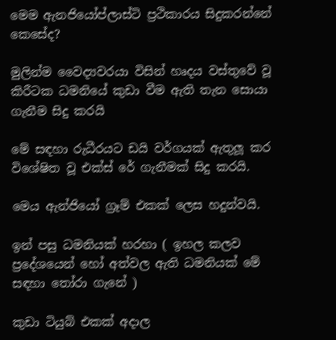මෙම ඇනජියෝප්ලාස්ටි ප්‍රථිකාරය සිදුකරන්නේ කෙසේද?

මුලින්ම වෛද්‍යවරයා විසින් හෘදය වස්තුවේ වූ කිරීටක ධමනියේ කුඩා වීම ඇති තැන සොයා ගැනීම සිදු කරයි

මේ සඳහා රුධීරයට ඩයි වර්ගයක් ඇතුලූ කර විශේෂිත වූ එක්ස් රේ ගැනීමක් සිදු කරයි.

මෙය ඇන්ජියෝ ග්‍රෑම් එකක් ලෙස හදුන්වයි.

ඉන් පසු ධමනියක් හරහා ( ඉහල කලව ප්‍රදේශයෙන් හෝ අත්වල ඇති ධමනියක් මේ සඳහා තෝරා ගැනේ )

කුඩා ටියුබ් එකක් අදාල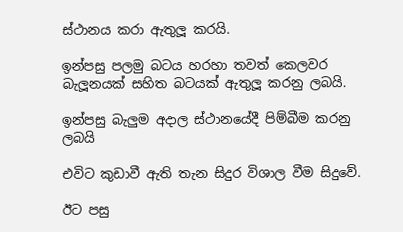ස්ථානය කරා ඇතුලූ කරයි.

ඉන්පසු පලමු බටය හරහා තවත් කෙලවර බැලූනයක් සහිත බටයක් ඇතුලූ කරනු ලබයි.

ඉන්පසු බැලුම අදාල ස්ථානයේදී පිම්බීම කරනු ලබයි

එවිට කුඩාවී ඇති තැන සිදුර විශාල වීම සිදුවේ.

ඊට පසු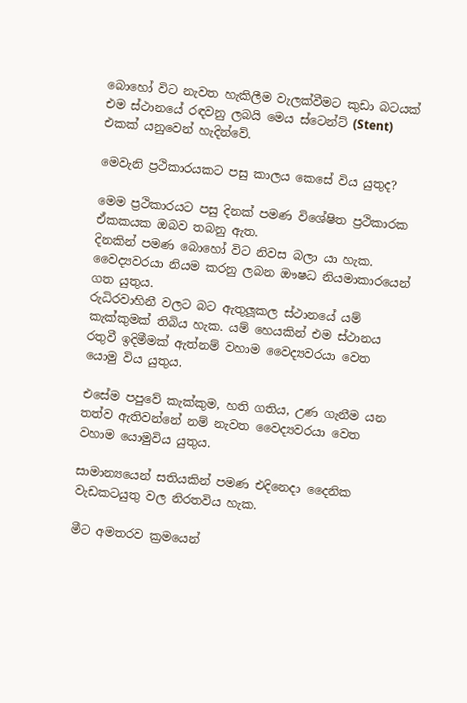බොහෝ විට නැවත හැකිලීම වැලක්වීමට කුඩා බටයක් එම ස්ථානයේ රඳවනු ලබයි මෙය ස්ටෙන්ට් (Stent) එකක් යනුවෙන් හැදින්වේ.

මෙවැනි ප්‍රථිකාරයකට පසු කාලය කෙසේ විය යුතුද?

මෙම ප්‍රථිකාරයට පසු දිනක් පමණ විශේෂිත ප්‍රථිකාරක ඒකකයක ඔබව තබනු ඇත.
දිනකින් පමණ බොහෝ විට නිවස බලා යා හැක.
වෛද්‍යවරයා නියම කරනු ලබන ඖෂධ නියමාකාරයෙන් ගත යුතුය.
රුධිරවාහිනී වලට බට ඇතුලූකල ස්ථානයේ යම් කැක්කුමක් තිබිය හැක. යම් හෙයකින් එම ස්ථානය රතුවී ඉදිමීමක් ඇත්නම් වහාම වෛද්‍යවරයා වෙත යොමු විය යුතුය.

එසේම පපුවේ කැක්කුම, හති ගතිය, උණ ගැනීම යන තත්ව ඇතිවන්නේ නම් නැවත වෛද්‍යවරයා වෙත වහාම යොමුවිය යුතුය.

සාමාන්‍යයෙන් සතියකින් පමණ එදිනෙදා දෛනික වැඩකටයුතු වල නිරතවිය හැක.

මීට අමතරව ක්‍රමයෙන්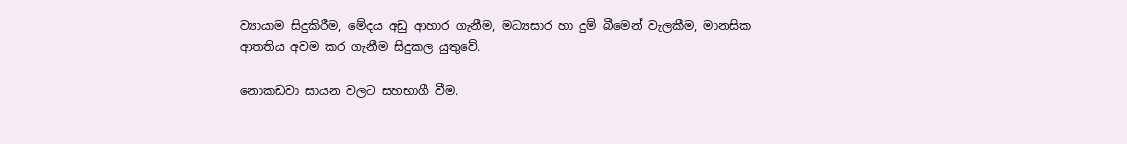ව්‍යායාම සිදුකිරීම, මේදය අඩු ආහාර ගැනීම, මධ්‍යසාර හා දුම් බීමෙන් වැලකීම, මානසික ආතතිය අවම කර ගැනීම සිදුකල යුතුවේ.

නොකඩවා සායන වලට සහභාගී වීම.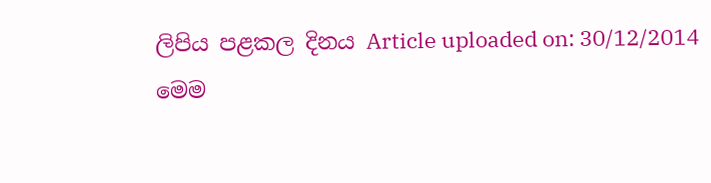ලිපිය පළකල දිනය Article uploaded on: 30/12/2014
මෙම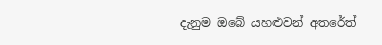දැනුම ඔබේ යහළුවන් අතරේත්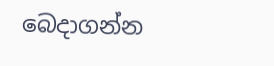බෙදාගන්න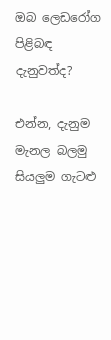ඔබ ලෙඩරෝග පිළිබඳ දැනුවත්ද?

එන්න, දැනුම මැනල බලමු සියලුම ගැටළු